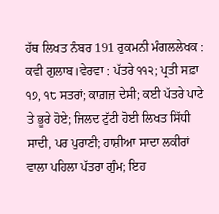ਹੱਥ ਲਿਖਤ ਨੰਬਰ 191 ਰੁਕਮਨੀ ਮੰਗਲਲੇਖਕ : ਕਵੀ ਗੁਲਾਬ।ਵੇਰਵਾ : ਪੱਤਰੇ ੧੧੨; ਪ੍ਰਤੀ ਸਫ਼ਾ ੧੭, ੧੮ ਸਤਰਾਂ; ਕਾਗ਼ਜ਼ ਦੇਸੀ; ਕਈ ਪੱਤਰੇ ਪਾਟੇ ਤੇ ਭੂਰੇ ਹੋਏ; ਜਿਲਦ ਟੁੱਟੀ ਹੋਈ ਲਿਖਤ ਸਿੱਧੀ ਸਾਦੀ, ਪਰ ਪੁਰਾਣੀ; ਹਾਸ਼ੀਆ ਸਾਦਾ ਲਕੀਰਾਂ ਵਾਲਾ ਪਹਿਲਾ ਪੱਤਰਾ ਗੁੰਮ; ਇਹ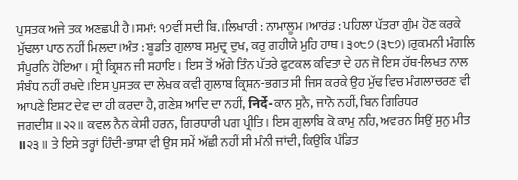ਪੁਸਤਕ ਅਜੇ ਤਕ ਅਣਛਪੀ ਹੈ।ਸਮਾਂ: ੧੭ਵੀਂ ਸਦੀ ਬਿ.।ਲਿਖਾਰੀ : ਨਾਮਾਲੂਮ।ਆਰਂਡ : ਪਹਿਲਾ ਪੱਤਰਾ ਗੁੰਮ ਹੋਣ ਕਰਕੇ ਮੁੱਢਲਾ ਪਾਠ ਨਹੀਂ ਮਿਲਦਾ।ਅੰਤ : ਬੂਡਤਿ ਗੁਲਾਬ ਸਮੁਦ੍ਰ ਦੁਖ, ਕਰੁ ਗਹੀਯੇ ਮੁਹਿ ਹਾਥ। ੩੦੮੭ (੩੮੭)।ਰੁਕਮਨੀ ਮੰਗਲਿ ਸੰਪੂਰਨਿ ਹੋਇਆ। ਸ੍ਰੀ ਕ੍ਰਿਸ਼ਨ ਜੀ ਸਹਾਇ। ਇਸ ਤੋਂ ਅੱਗੇ ਤਿੰਨ ਪੱਤਰੇ ਫੁਟਕਲ ਕਵਿਤਾ ਦੇ ਹਨ ਜੋ ਇਸ ਹੱਥ-ਲਿਖਤ ਨਾਲ ਸੰਬੰਧ ਨਹੀਂ ਰਖਦੇ।ਇਸ ਪੁਸਤਕ ਦਾ ਲੇਖਕ ਕਵੀ ਗੁਲਾਬ ਕ੍ਰਿਸ਼ਨ-ਭਗਤ ਸੀ ਜਿਸ ਕਰਕੇ ਉਹ ਮੁੱਢ ਵਿਚ ਮੰਗਲਾਚਰਣ ਵੀ ਆਪਣੇ ਇਸ਼ਟ ਦੇਵ ਦਾ ਹੀ ਕਰਦਾ ਹੈ, ਗਣੇਸ਼ ਆਦਿ ਦਾ ਨਹੀਂ, निर्दे-ਕਾਨ ਸੁਨੈ, ਜਾਨੋ ਨਹੀਂ, ਬਿਨ ਗਿਰਿਧਰ ਜਗਦੀਸ਼॥੨੨॥ ਕਵਲ ਨੈਨ ਕੇਸੀ ਹਰਨ, ਗਿਰਧਾਰੀ ਪਗ ਪ੍ਰੀਤਿ। ਇਸ ਗੁਲਾਬਿ ਕੋ ਕਾਮੁ ਨਹਿ, ਅਵਰਨ ਸਿਉਂ ਸੁਨੁ ਮੀਤ ॥੨੩॥ ਤੇ ਇਸੇ ਤਰ੍ਹਾਂ ਹਿੰਦੀ-ਭਾਸ਼ਾ ਵੀ ਉਸ ਸਮੇਂ ਅੱਛੀ ਨਹੀਂ ਸੀ ਮੰਨੀ ਜਾਂਦੀ, ਕਿਉਂਕਿ ਪੰਡਿਤ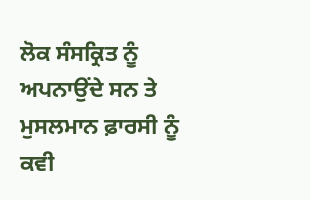ਲੋਕ ਸੰਸਕ੍ਰਿਤ ਨੂੰ ਅਪਨਾਉਂਦੇ ਸਨ ਤੇ ਮੁਸਲਮਾਨ ਫ਼ਾਰਸੀ ਨੂੰ ਕਵੀ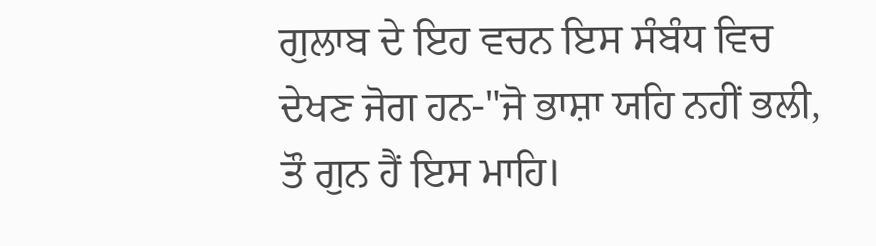ਗੁਲਾਬ ਦੇ ਇਹ ਵਚਨ ਇਸ ਸੰਬੰਧ ਵਿਚ ਦੇਖਣ ਜੋਗ ਹਨ-"ਜੋ ਭਾਸ਼ਾ ਯਹਿ ਨਹੀਂ ਭਲੀ, ਤੌ ਗੁਨ ਹੈਂ ਇਸ ਮਾਹਿ।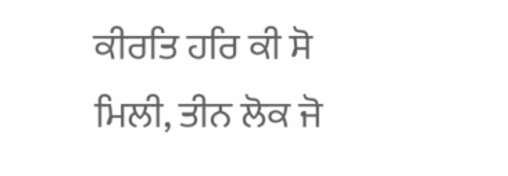ਕੀਰਤਿ ਹਰਿ ਕੀ ਸੋ ਮਿਲੀ, ਤੀਨ ਲੋਕ ਜੋ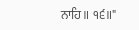ਨਾਹਿ॥ ੧੬॥"